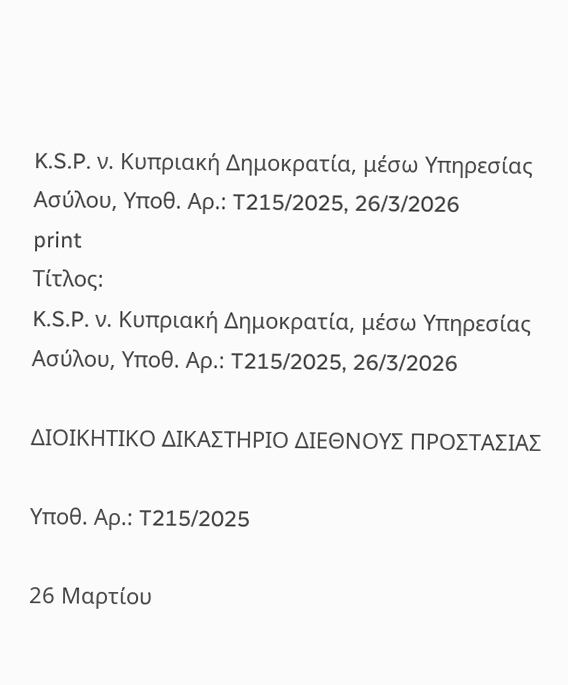K.S.P. ν. Κυπριακή Δημοκρατία, μέσω Υπηρεσίας Ασύλου, Υπoθ. Αρ.: T215/2025, 26/3/2026
print
Τίτλος:
K.S.P. ν. Κυπριακή Δημοκρατία, μέσω Υπηρεσίας Ασύλου, Υπoθ. Αρ.: T215/2025, 26/3/2026

ΔΙΟΙΚΗΤΙΚΟ ΔΙΚΑΣΤΗΡΙΟ ΔΙΕΘΝΟΥΣ ΠΡΟΣΤΑΣΙΑΣ

Υπoθ. Αρ.: T215/2025

26 Μαρτίου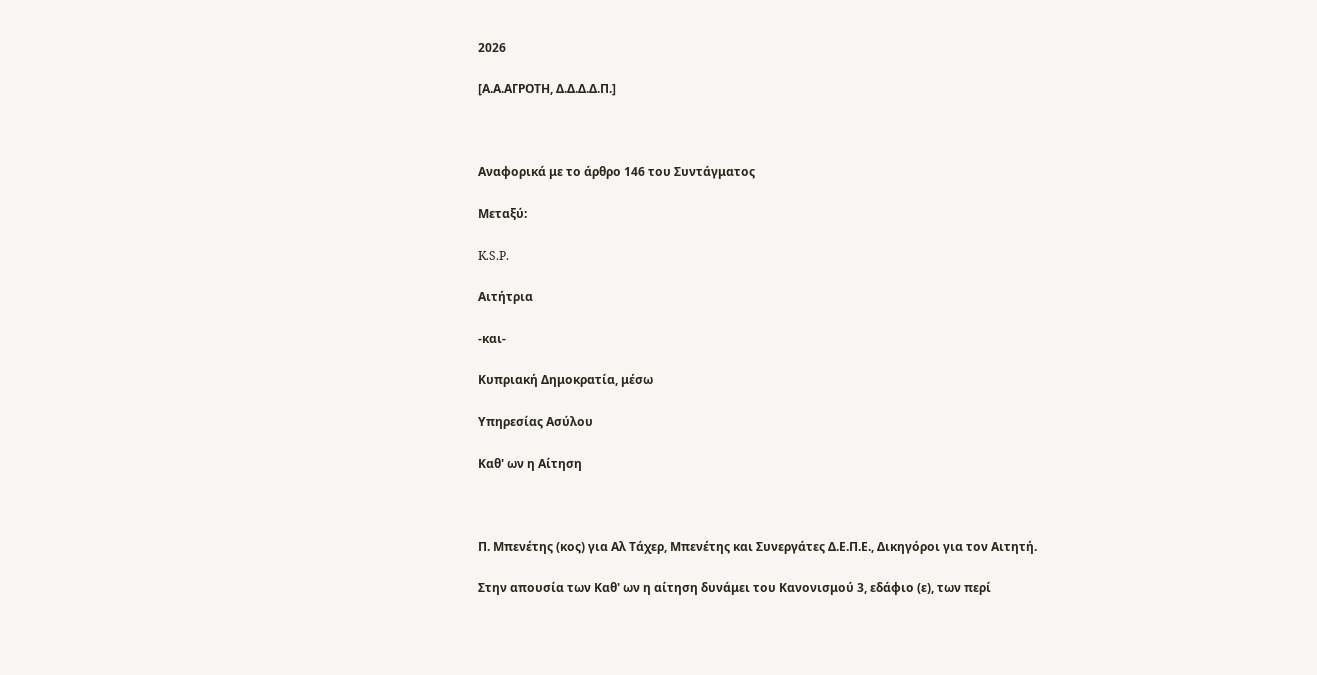2026

[Α.Α.ΑΓΡΟΤΗ, Δ.Δ.Δ.Δ.Π.]



Αναφορικά με το άρθρο 146 του Συντάγματος

Μεταξύ:

K.S.P.

Αιτήτρια

-και-

Κυπριακή Δημοκρατία, μέσω

Υπηρεσίας Ασύλου

Καθ' ων η Αίτηση



Π. Μπενέτης (κος) για Αλ Τάχερ, Μπενέτης και Συνεργάτες Δ.Ε.Π.Ε., Δικηγόροι για τον Αιτητή.

Στην απουσία των Καθ' ων η αίτηση δυνάμει του Κανονισμού 3, εδάφιο (ε), των περί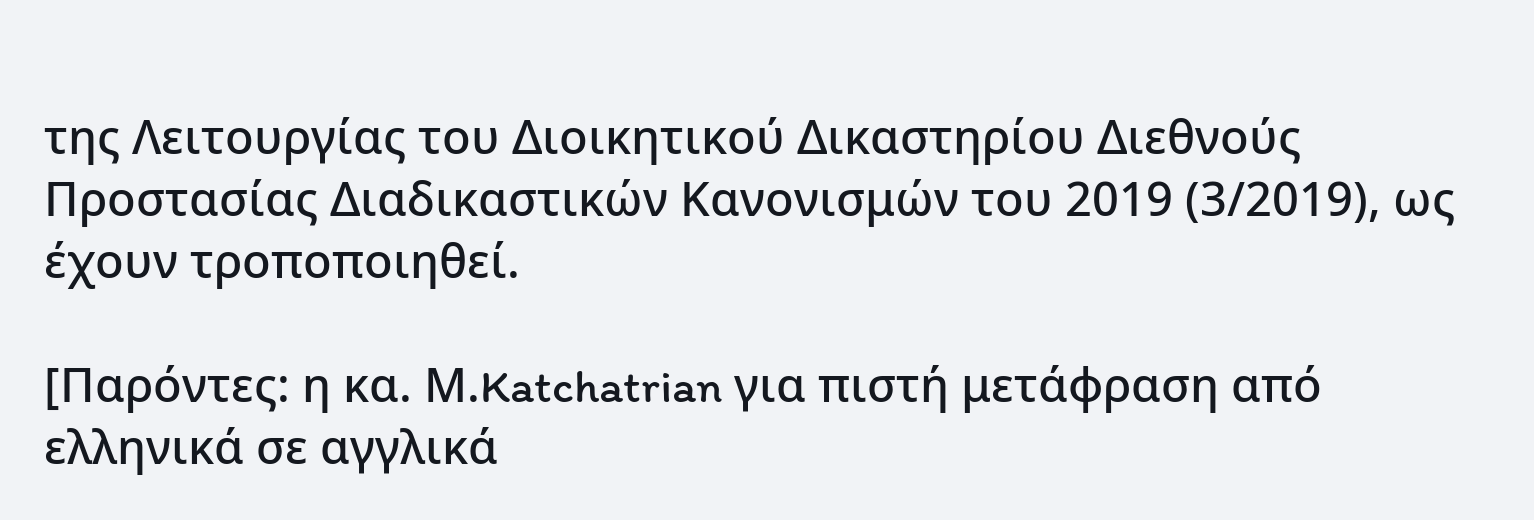της Λειτουργίας του Διοικητικού Δικαστηρίου Διεθνούς Προστασίας Διαδικαστικών Κανονισμών του 2019 (3/2019), ως έχουν τροποποιηθεί.

[Παρόντες: η κα. Μ.Katchatrian για πιστή μετάφραση από ελληνικά σε αγγλικά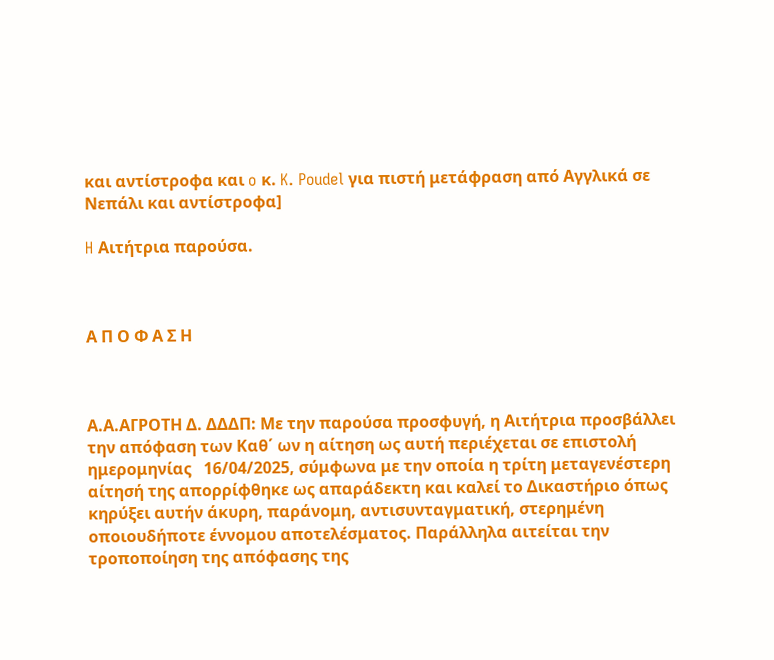και αντίστροφα και o κ. K. Poudel για πιστή μετάφραση από Αγγλικά σε Νεπάλι και αντίστροφα]

H Αιτήτρια παρούσα.



Α Π Ο Φ Α Σ Η



Α.Α.ΑΓΡΟΤΗ Δ. ΔΔΔΠ: Με την παρούσα προσφυγή, η Αιτήτρια προσβάλλει την απόφαση των Καθ΄ ων η αίτηση ως αυτή περιέχεται σε επιστολή  ημερομηνίας   16/04/2025, σύμφωνα με την οποία η τρίτη μεταγενέστερη αίτησή της απορρίφθηκε ως απαράδεκτη και καλεί το Δικαστήριο όπως κηρύξει αυτήν άκυρη, παράνομη, αντισυνταγματική, στερημένη οποιουδήποτε έννομου αποτελέσματος. Παράλληλα αιτείται την τροποποίηση της απόφασης της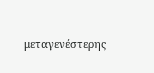μεταγενέστερης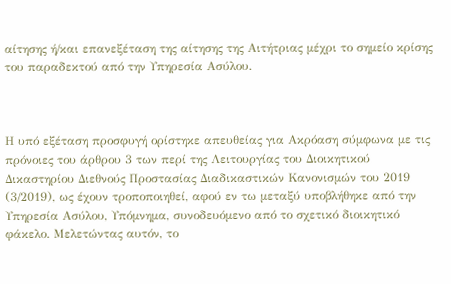αίτησης ή/και επανεξέταση της αίτησης της Αιτήτριας μέχρι το σημείο κρίσης του παραδεκτού από την Υπηρεσία Ασύλου.



Η υπό εξέταση προσφυγή ορίστηκε απευθείας για Ακρόαση σύμφωνα με τις πρόνοιες του άρθρου 3 των περί της Λειτουργίας του Διοικητικού Δικαστηρίου Διεθνούς Προστασίας Διαδικαστικών Κανονισμών του 2019 (3/2019), ως έχουν τροποποιηθεί, αφού εν τω μεταξύ υποβλήθηκε από την Υπηρεσία Ασύλου, Υπόμνημα, συνοδευόμενο από το σχετικό διοικητικό φάκελο. Μελετώντας αυτόν, το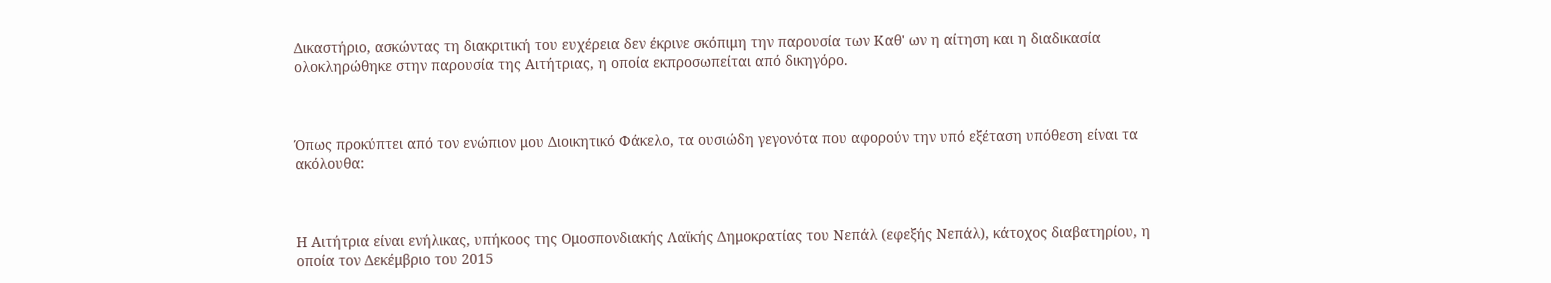Δικαστήριο, ασκώντας τη διακριτική του ευχέρεια δεν έκρινε σκόπιμη την παρουσία των Καθ' ων η αίτηση και η διαδικασία ολοκληρώθηκε στην παρουσία της Αιτήτριας, η οποία εκπροσωπείται από δικηγόρο.



Όπως προκύπτει από τον ενώπιον μου Διοικητικό Φάκελο, τα ουσιώδη γεγονότα που αφορούν την υπό εξέταση υπόθεση είναι τα ακόλουθα:



Η Αιτήτρια είναι ενήλικας, υπήκοος της Ομοσπονδιακής Λαϊκής Δημοκρατίας του Νεπάλ (εφεξής Νεπάλ), κάτοχος διαβατηρίου, η οποία τον Δεκέμβριο του 2015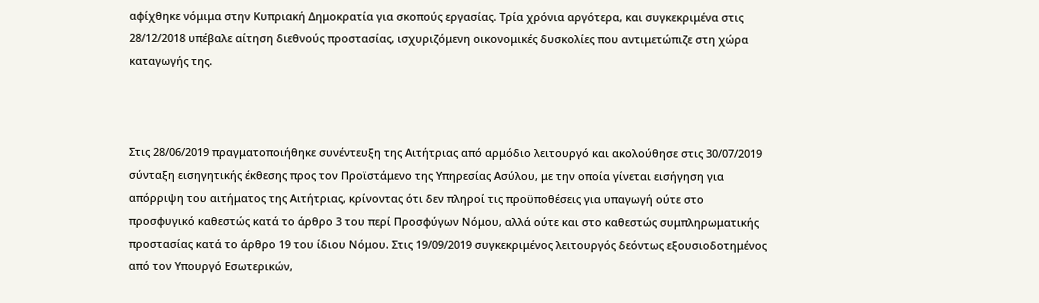αφίχθηκε νόμιμα στην Κυπριακή Δημοκρατία για σκοπούς εργασίας. Τρία χρόνια αργότερα, και συγκεκριμένα στις 28/12/2018 υπέβαλε αίτηση διεθνούς προστασίας, ισχυριζόμενη οικονομικές δυσκολίες που αντιμετώπιζε στη χώρα καταγωγής της.



Στις 28/06/2019 πραγματοποιήθηκε συνέντευξη της Αιτήτριας από αρμόδιο λειτουργό και ακολούθησε στις 30/07/2019 σύνταξη εισηγητικής έκθεσης προς τον Προϊστάμενο της Υπηρεσίας Ασύλου, με την οποία γίνεται εισήγηση για  απόρριψη του αιτήματος της Αιτήτριας, κρίνοντας ότι δεν πληροί τις προϋποθέσεις για υπαγωγή ούτε στο προσφυγικό καθεστώς κατά το άρθρο 3 του περί Προσφύγων Νόμου, αλλά ούτε και στο καθεστώς συμπληρωματικής προστασίας κατά το άρθρο 19 του ίδιου Νόμου. Στις 19/09/2019 συγκεκριμένος λειτουργός δεόντως εξουσιοδοτημένος από τον Υπουργό Εσωτερικών,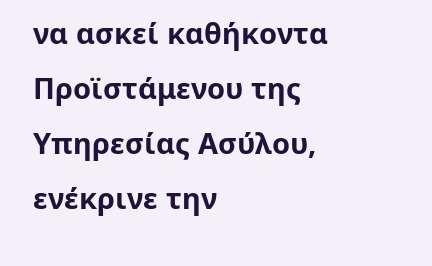να ασκεί καθήκοντα Προϊστάμενου της Υπηρεσίας Ασύλου, ενέκρινε την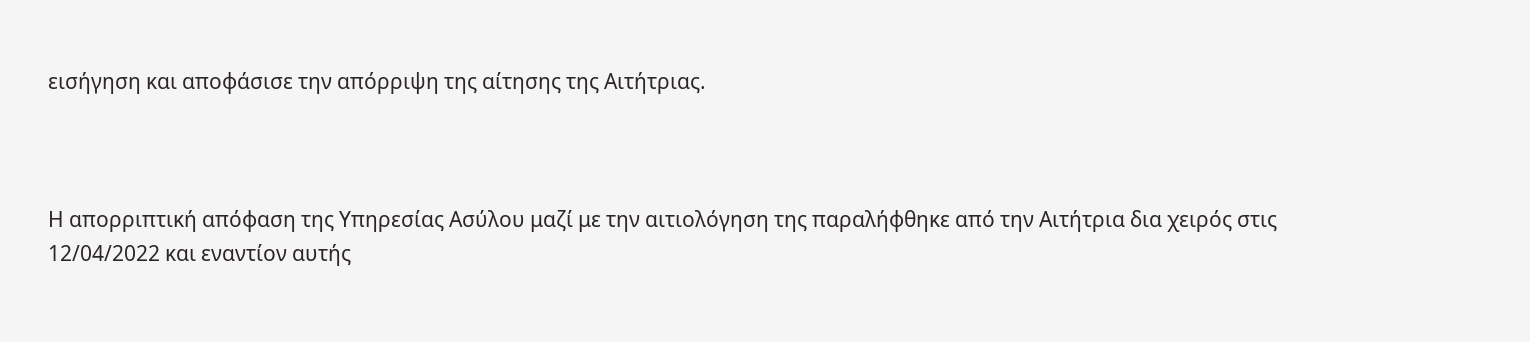εισήγηση και αποφάσισε την απόρριψη της αίτησης της Αιτήτριας.



Η απορριπτική απόφαση της Υπηρεσίας Ασύλου μαζί με την αιτιολόγηση της παραλήφθηκε από την Αιτήτρια δια χειρός στις 12/04/2022 και εναντίον αυτής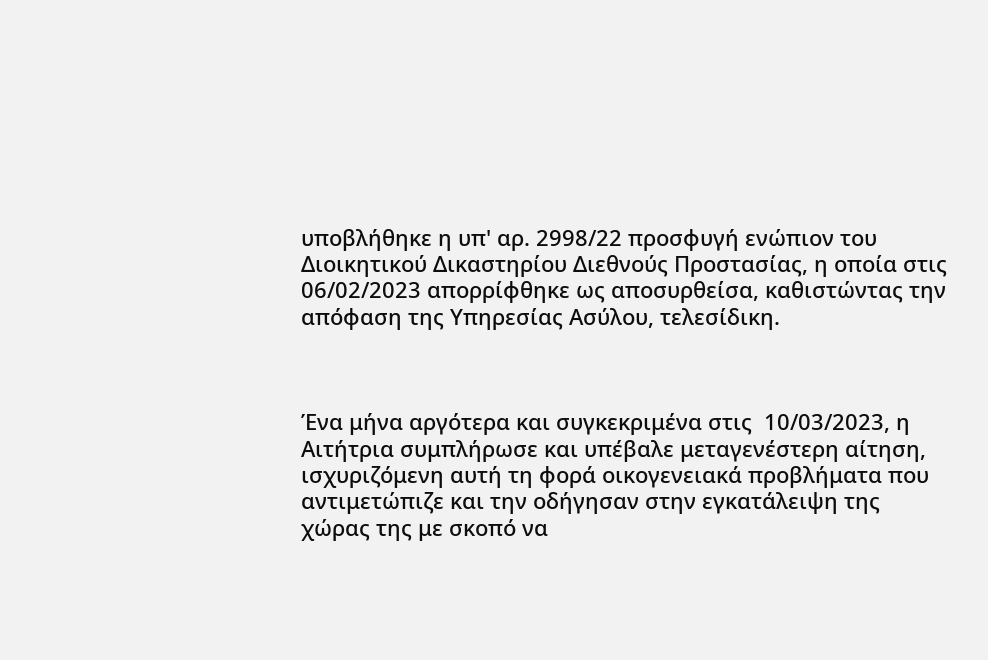υποβλήθηκε η υπ' αρ. 2998/22 προσφυγή ενώπιον του Διοικητικού Δικαστηρίου Διεθνούς Προστασίας, η οποία στις 06/02/2023 απορρίφθηκε ως αποσυρθείσα, καθιστώντας την απόφαση της Υπηρεσίας Ασύλου, τελεσίδικη.



Ένα μήνα αργότερα και συγκεκριμένα στις  10/03/2023, η Αιτήτρια συμπλήρωσε και υπέβαλε μεταγενέστερη αίτηση, ισχυριζόμενη αυτή τη φορά οικογενειακά προβλήματα που αντιμετώπιζε και την οδήγησαν στην εγκατάλειψη της χώρας της με σκοπό να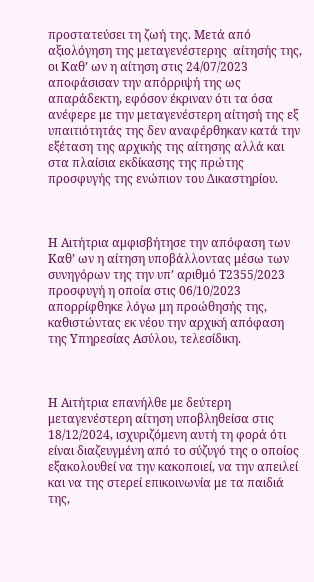προστατεύσει τη ζωή της. Μετά από αξιολόγηση της μεταγενέστερης  αίτησής της, οι Καθ’ ων η αίτηση στις 24/07/2023 αποφάσισαν την απόρριψή της ως απαράδεκτη, εφόσον έκριναν ότι τα όσα ανέφερε με την μεταγενέστερη αίτησή της εξ υπαιτιότητάς της δεν αναφέρθηκαν κατά την εξέταση της αρχικής της αίτησης αλλά και στα πλαίσια εκδίκασης της πρώτης προσφυγής της ενώπιον του Δικαστηρίου.



Η Αιτήτρια αμφισβήτησε την απόφαση των Καθ’ ων η αίτηση υποβάλλοντας μέσω των συνηγόρων της την υπ’ αριθμό Τ2355/2023 προσφυγή η οποία στις 06/10/2023 απορρίφθηκε λόγω μη προώθησής της,  καθιστώντας εκ νέου την αρχική απόφαση της Υπηρεσίας Ασύλου, τελεσίδικη.



Η Αιτήτρια επανήλθε με δεύτερη μεταγενέστερη αίτηση υποβληθείσα στις  18/12/2024, ισχυριζόμενη αυτή τη φορά ότι είναι διαζευγμένη από το σύζυγό της ο οποίος εξακολουθεί να την κακοποιεί, να την απειλεί και να της στερεί επικοινωνία με τα παιδιά της,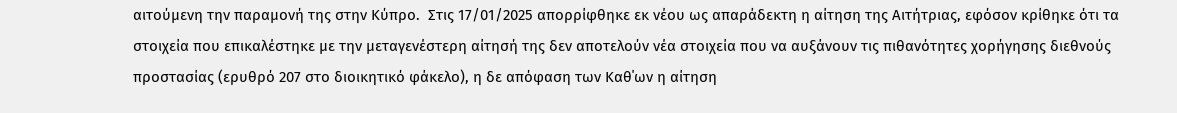αιτούμενη την παραμονή της στην Κύπρο.  Στις 17/01/2025 απορρίφθηκε εκ νέου ως απαράδεκτη η αίτηση της Αιτήτριας, εφόσον κρίθηκε ότι τα στοιχεία που επικαλέστηκε με την μεταγενέστερη αίτησή της δεν αποτελούν νέα στοιχεία που να αυξάνουν τις πιθανότητες χορήγησης διεθνούς προστασίας (ερυθρό 207 στο διοικητικό φάκελο), η δε απόφαση των Καθ΄ων η αίτηση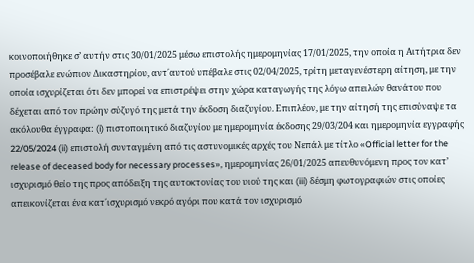κοινοποιήθηκε σ’ αυτήν στις 30/01/2025 μέσω επιστολής ημερομηνίας 17/01/2025, την οποία η Αιτήτρια δεν προσέβαλε ενώπιον Δικαστηρίου, αντ΄αυτού υπέβαλε στις 02/04/2025, τρίτη μεταγενέστερη αίτηση, με την οποία ισχυρίζεται ότι δεν μπορεί να επιστρέψει στην χώρα καταγωγής της λόγω απειλών θανάτου που δέχεται από τον πρώην σύζυγό της μετά την έκδοση διαζυγίου. Επιπλέον, με την αίτησή της επισύναψε τα ακόλουθα έγγραφα: (i) πιστοποιητικό διαζυγίου με ημερομηνία έκδοσης 29/03/204 και ημερομηνία εγγραφής 22/05/2024 (ii) επιστολή συνταγμένη από τις αστυνομικές αρχές του Νεπάλ με τίτλο «Official letter for the release of deceased body for necessary processes», ημερομηνίας 26/01/2025 απευθυνόμενη προς τον κατ’ ισχυρισμό θείο της προς απόδειξη της αυτοκτονίας του υιού της και (iii) δέσμη φωτογραφιών στις οποίες απεικονίζεται ένα κατ΄ισχυρισμό νεκρό αγόρι που κατά τον ισχυρισμό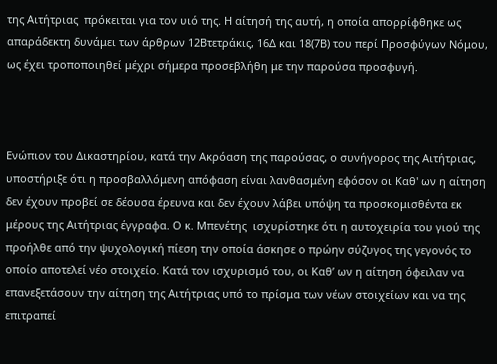της Αιτήτριας  πρόκειται για τον υιό της. Η αίτησή της αυτή, η οποία απορρίφθηκε ως απαράδεκτη δυνάμει των άρθρων 12Βτετράκις, 16Δ και 18(7Β) του περί Προσφύγων Νόμου, ως έχει τροποποιηθεί μέχρι σήμερα προσεβλήθη με την παρούσα προσφυγή.



Ενώπιον του Δικαστηρίου, κατά την Ακρόαση της παρούσας, ο συνήγορος της Αιτήτριας, υποστήριξε ότι η προσβαλλόμενη απόφαση είναι λανθασμένη εφόσον οι Καθ' ων η αίτηση δεν έχουν προβεί σε δέουσα έρευνα και δεν έχουν λάβει υπόψη τα προσκομισθέντα εκ μέρους της Αιτήτριας έγγραφα. Ο κ. Μπενέτης  ισχυρίστηκε ότι η αυτοχειρία του γιού της προήλθε από την ψυχολογική πίεση την οποία άσκησε ο πρώην σύζυγος της γεγονός το οποίο αποτελεί νέο στοιχείο. Κατά τον ισχυρισμό του, οι Καθ’ ων η αίτηση όφειλαν να επανεξετάσουν την αίτηση της Αιτήτριας υπό το πρίσμα των νέων στοιχείων και να της επιτραπεί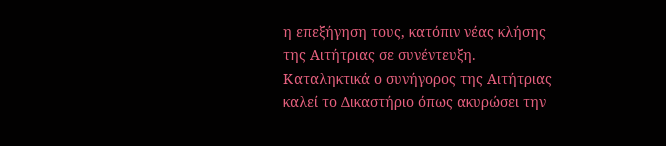η επεξήγηση τους, κατόπιν νέας κλήσης της Αιτήτριας σε συνέντευξη. Καταληκτικά ο συνήγορος της Αιτήτριας καλεί το Δικαστήριο όπως ακυρώσει την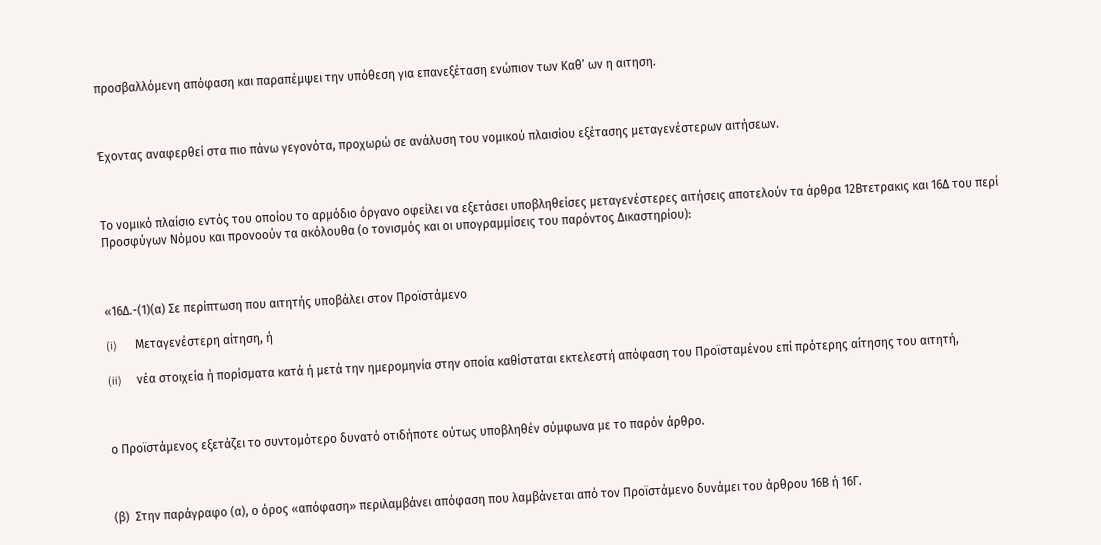προσβαλλόμενη απόφαση και παραπέμψει την υπόθεση για επανεξέταση ενώπιον των Καθ’ ων η αιτηση.



Έχοντας αναφερθεί στα πιο πάνω γεγονότα, προχωρώ σε ανάλυση του νομικού πλαισίου εξέτασης μεταγενέστερων αιτήσεων.



Το νομικό πλαίσιο εντός του οποίου το αρμόδιο όργανο οφείλει να εξετάσει υποβληθείσες μεταγενέστερες αιτήσεις αποτελούν τα άρθρα 12Βτετρακις και 16Δ του περί Προσφύγων Νόμου και προνοούν τα ακόλουθα (ο τονισμός και οι υπογραμμίσεις του παρόντος Δικαστηρίου):



«16Δ.-(1)(α) Σε περίπτωση που αιτητής υποβάλει στον Προϊστάμενο

(i)      Μεταγενέστερη αίτηση, ή

(ii)     νέα στοιχεία ή πορίσματα κατά ή μετά την ημερομηνία στην οποία καθίσταται εκτελεστή απόφαση του Προϊσταμένου επί πρότερης αίτησης του αιτητή,



ο Προϊστάμενος εξετάζει το συντομότερο δυνατό οτιδήποτε ούτως υποβληθέν σύμφωνα με το παρόν άρθρο.



(β)  Στην παράγραφο (α), ο όρος «απόφαση» περιλαμβάνει απόφαση που λαμβάνεται από τον Προϊστάμενο δυνάμει του άρθρου 16Β ή 16Γ.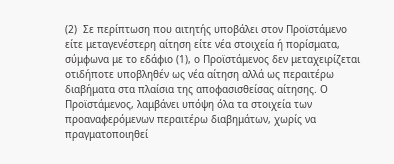(2)  Σε περίπτωση που αιτητής υποβάλει στον Προϊστάμενο είτε μεταγενέστερη αίτηση είτε νέα στοιχεία ή πορίσματα, σύμφωνα με το εδάφιο (1), ο Προϊστάμενος δεν μεταχειρίζεται οτιδήποτε υποβληθέν ως νέα αίτηση αλλά ως περαιτέρω διαβήματα στα πλαίσια της αποφασισθείσας αίτησης. Ο Προϊστάμενος, λαμβάνει υπόψη όλα τα στοιχεία των προαναφερόμενων περαιτέρω διαβημάτων, χωρίς να πραγματοποιηθεί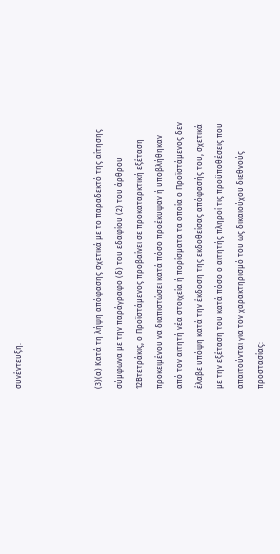συνέντευξη.



(3)(α) Κατά τη λήψη απόφασης σχετικά με το παραδεκτό της αίτησης σύμφωνα με την παράγραφο (δ) του εδαφίου (2) του άρθρου 12Βτετράκις, ο Προϊστάμενος προβαίνει σε προκαταρκτική εξέταση προκειμένου να διαπιστώσει κατά πόσο προέκυψαν ή υποβλήθηκαν από τον αιτητή νέα στοιχεία ή πορίσματα τα οποία ο Προϊστάμενος δεν έλαβε υπόψη κατά την έκδοση της εκδοθείσας απόφασής του, σχετικά με την εξέταση του κατά πόσο ο αιτητής πληροί τις προϋποθέσεις που απαιτούνται για τον χαρακτηρισμό του ως δικαιούχου διεθνούς προστασίας: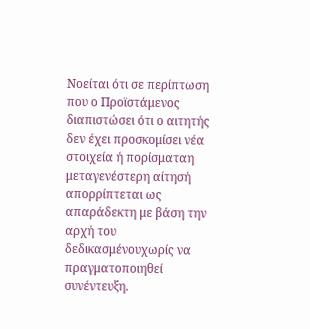Νοείται ότι σε περίπτωση που ο Προϊστάμενος διαπιστώσει ότι ο αιτητής δεν έχει προσκομίσει νέα στοιχεία ή πορίσματαη μεταγενέστερη αίτησή απορρίπτεται ως απαράδεκτη με βάση την αρχή του δεδικασμένουχωρίς να πραγματοποιηθεί συνέντευξη.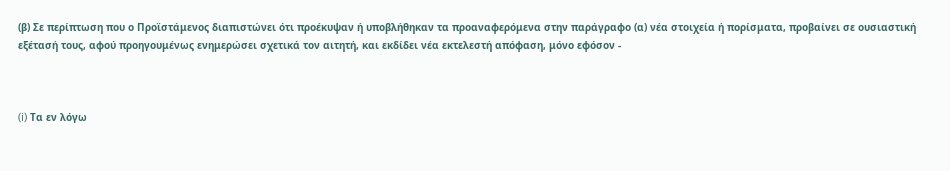(β) Σε περίπτωση που ο Προϊστάμενος διαπιστώνει ότι προέκυψαν ή υποβλήθηκαν τα προαναφερόμενα στην παράγραφο (α) νέα στοιχεία ή πορίσματα, προβαίνει σε ουσιαστική εξέτασή τους, αφού προηγουμένως ενημερώσει σχετικά τον αιτητή, και εκδίδει νέα εκτελεστή απόφαση, μόνο εφόσον -



(i) Τα εν λόγω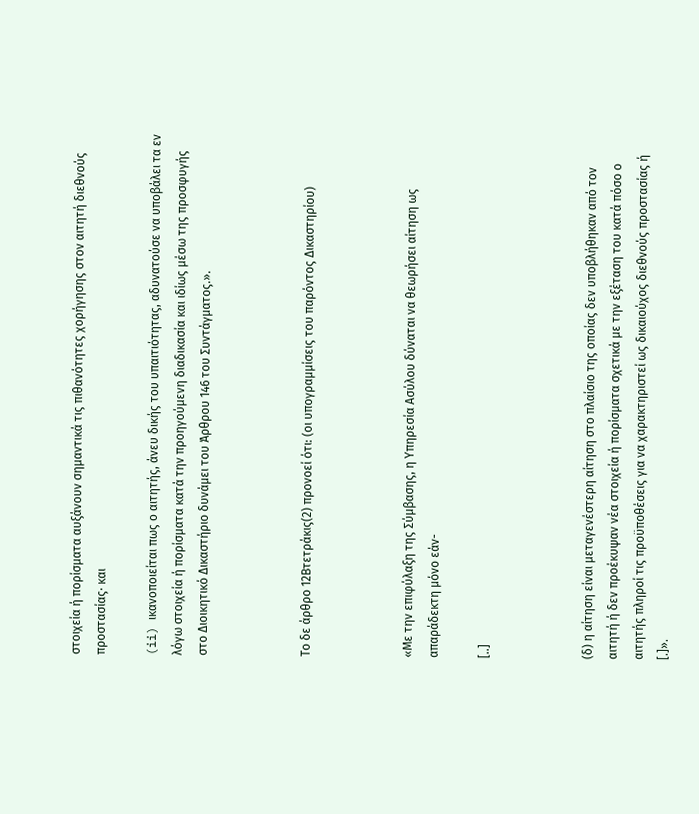στοιχεία ή πορίσματα αυξάνουν σημαντικά τις πιθανότητες χορήγησης στον αιτητή διεθνούς προστασίας∙ και

(ii) ικανοποιείται πως ο αιτητής, άνευ δικής του υπαιτιότητας, αδυνατούσε να υποβάλει τα εν λόγω στοιχεία ή πορίσματα κατά την προηγούμενη διαδικασία και ιδίως μέσω της προσφυγής στο Διοικητικό Δικαστήριο δυνάμει του Άρθρου 146 του Συντάγματος.».



Το δε άρθρο 12Βτετράκις(2) προνοεί ότι: (οι υπογραμμίσεις του παρόντος Δικαστηρίου)



«Με την επιφύλαξη της Σύμβασης, η Υπηρεσία Ασύλου δύναται να θεωρήσει αίτηση ως απαράδεκτη μόνο εάν-

[..]



(δ) η αίτηση είναι μεταγενέστερη αίτηση στο πλαίσιο της οποίας δεν υποβλήθηκαν από τον αιτητή ή δεν προέκυψαν νέα στοιχεία ή πορίσματα σχετικά με την εξέταση του κατά πόσο ο αιτητής πληροί τις προϋποθέσεις για να χαρακτηριστεί ως δικαιούχος διεθνούς προστασίας ή [.]».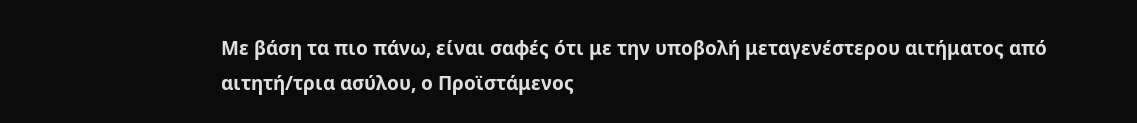Με βάση τα πιο πάνω, είναι σαφές ότι με την υποβολή μεταγενέστερου αιτήματος από αιτητή/τρια ασύλου, ο Προϊστάμενος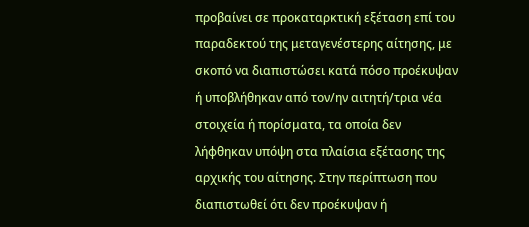προβαίνει σε προκαταρκτική εξέταση επί του παραδεκτού της μεταγενέστερης αίτησης, με σκοπό να διαπιστώσει κατά πόσο προέκυψαν ή υποβλήθηκαν από τον/ην αιτητή/τρια νέα στοιχεία ή πορίσματα, τα οποία δεν λήφθηκαν υπόψη στα πλαίσια εξέτασης της αρχικής του αίτησης. Στην περίπτωση που διαπιστωθεί ότι δεν προέκυψαν ή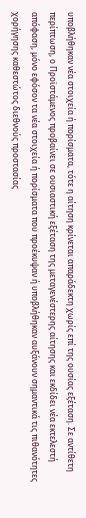υποβλήθηκαν νέα στοιχεία ή πορίσματα, τότε η αίτηση κρίνεται απαράδεκτη χωρίς επί της ουσίας εξέταση. Σε αντίθετη περίπτωση, ο Προϊστάμενος προβαίνει σε ουσιαστική εξέταση της μεταγενέστερης αίτησης και εκδίδει νέα εκτελεστή απόφαση, μόνο εφόσον τα νέα στοιχεία ή πορίσματα που προέκυψαν ή υποβλήθηκαν αυξάνουν σημαντικά τις πιθανότητες χορήγησης καθεστώτος διεθνούς προστασίας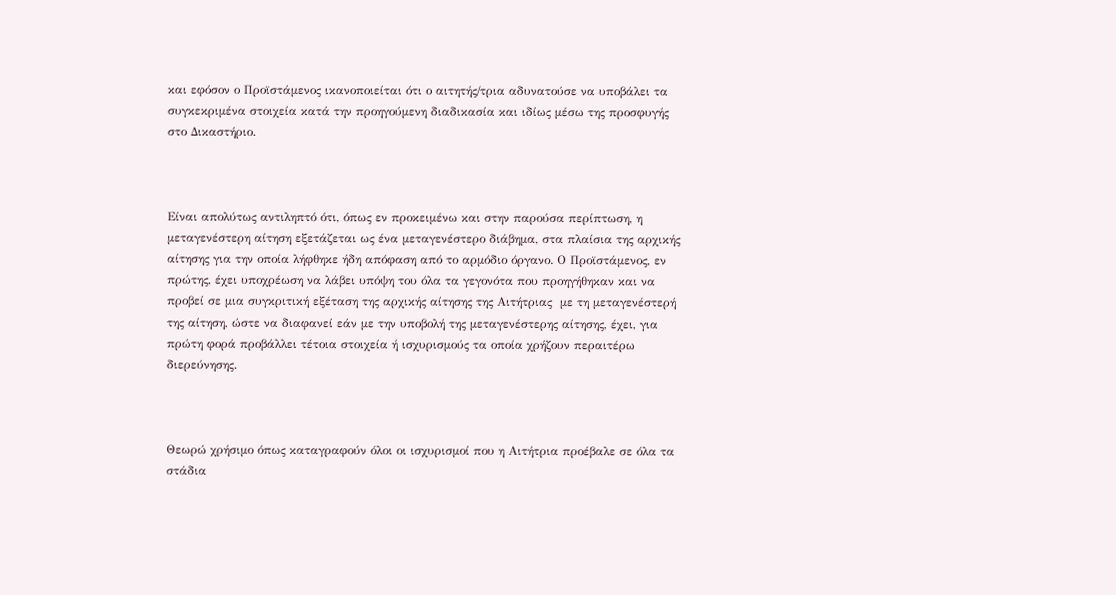και εφόσον ο Προϊστάμενος ικανοποιείται ότι ο αιτητής/τρια αδυνατούσε να υποβάλει τα συγκεκριμένα στοιχεία κατά την προηγούμενη διαδικασία και ιδίως μέσω της προσφυγής στο Δικαστήριο.



Είναι απολύτως αντιληπτό ότι, όπως εν προκειμένω και στην παρούσα περίπτωση, η μεταγενέστερη αίτηση εξετάζεται ως ένα μεταγενέστερο διάβημα, στα πλαίσια της αρχικής αίτησης για την οποία λήφθηκε ήδη απόφαση από το αρμόδιο όργανο. Ο Προϊστάμενος, εν πρώτης, έχει υποχρέωση να λάβει υπόψη του όλα τα γεγονότα που προηγήθηκαν και να προβεί σε μια συγκριτική εξέταση της αρχικής αίτησης της Αιτήτριας  με τη μεταγενέστερή της αίτηση, ώστε να διαφανεί εάν με την υποβολή της μεταγενέστερης αίτησης, έχει, για πρώτη φορά προβάλλει τέτοια στοιχεία ή ισχυρισμούς τα οποία χρήζουν περαιτέρω διερεύνησης.



Θεωρώ χρήσιμο όπως καταγραφούν όλοι οι ισχυρισμοί που η Αιτήτρια προέβαλε σε όλα τα στάδια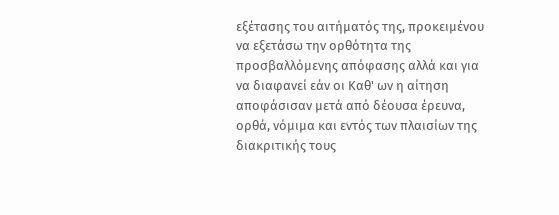εξέτασης του αιτήματός της, προκειμένου να εξετάσω την ορθότητα της προσβαλλόμενης απόφασης αλλά και για να διαφανεί εάν οι Καθ' ων η αίτηση αποφάσισαν μετά από δέουσα έρευνα, ορθά, νόμιμα και εντός των πλαισίων της διακριτικής τους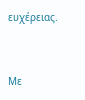ευχέρειας.



Με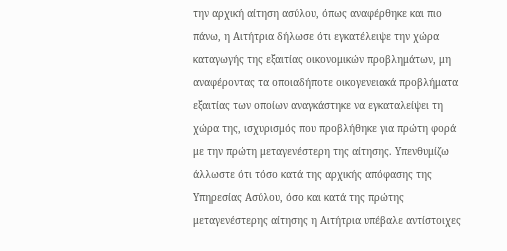την αρχική αίτηση ασύλου, όπως αναφέρθηκε και πιο πάνω, η Αιτήτρια δήλωσε ότι εγκατέλειψε την χώρα καταγωγής της εξαιτίας οικονομικών προβλημάτων, μη αναφέροντας τα οποιαδήποτε οικογενειακά προβλήματα εξαιτίας των οποίων αναγκάστηκε να εγκαταλείψει τη χώρα της, ισχυρισμός που προβλήθηκε για πρώτη φορά με την πρώτη μεταγενέστερη της αίτησης. Υπενθυμίζω άλλωστε ότι τόσο κατά της αρχικής απόφασης της Υπηρεσίας Ασύλου, όσο και κατά της πρώτης μεταγενέστερης αίτησης η Αιτήτρια υπέβαλε αντίστοιχες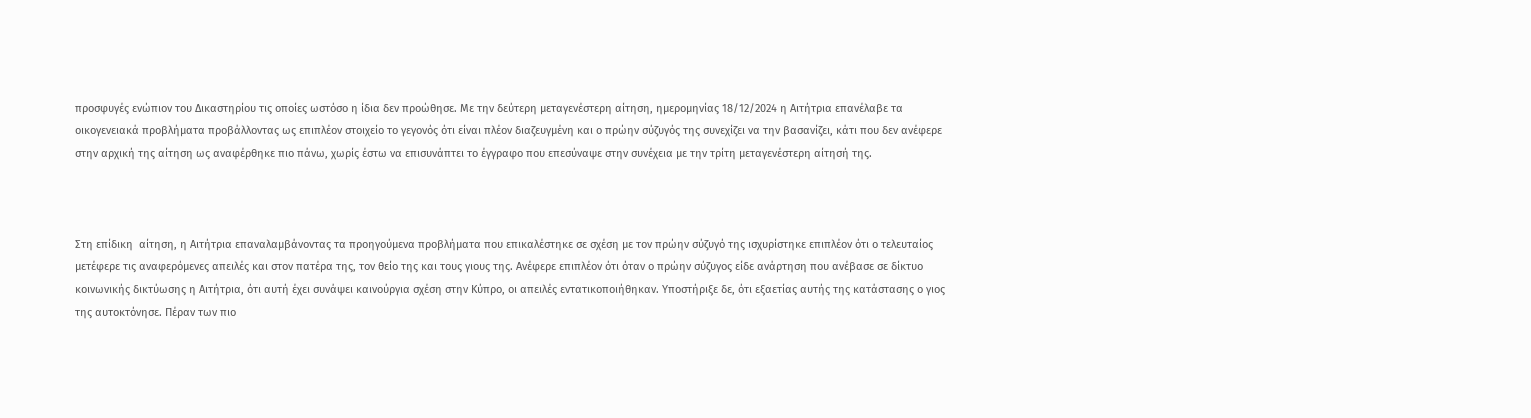προσφυγές ενώπιον του Δικαστηρίου τις οποίες ωστόσο η ίδια δεν προώθησε. Με την δεύτερη μεταγενέστερη αίτηση, ημερομηνίας 18/12/2024 η Αιτήτρια επανέλαβε τα οικογενειακά προβλήματα προβάλλοντας ως επιπλέον στοιχείο το γεγονός ότι είναι πλέον διαζευγμένη και ο πρώην σύζυγός της συνεχίζει να την βασανίζει, κάτι που δεν ανέφερε στην αρχική της αίτηση ως αναφέρθηκε πιο πάνω, χωρίς έστω να επισυνάπτει το έγγραφο που επεσύναψε στην συνέχεια με την τρίτη μεταγενέστερη αίτησή της.



Στη επίδικη  αίτηση, η Αιτήτρια επαναλαμβάνοντας τα προηγούμενα προβλήματα που επικαλέστηκε σε σχέση με τον πρώην σύζυγό της ισχυρίστηκε επιπλέον ότι ο τελευταίος μετέφερε τις αναφερόμενες απειλές και στον πατέρα της, τον θείο της και τους γιους της. Ανέφερε επιπλέον ότι όταν ο πρώην σύζυγος είδε ανάρτηση που ανέβασε σε δίκτυο κοινωνικής δικτύωσης η Αιτήτρια, ότι αυτή έχει συνάψει καινούργια σχέση στην Κύπρο, οι απειλές εντατικοποιήθηκαν. Υποστήριξε δε, ότι εξαετίας αυτής της κατάστασης ο γιος της αυτοκτόνησε. Πέραν των πιο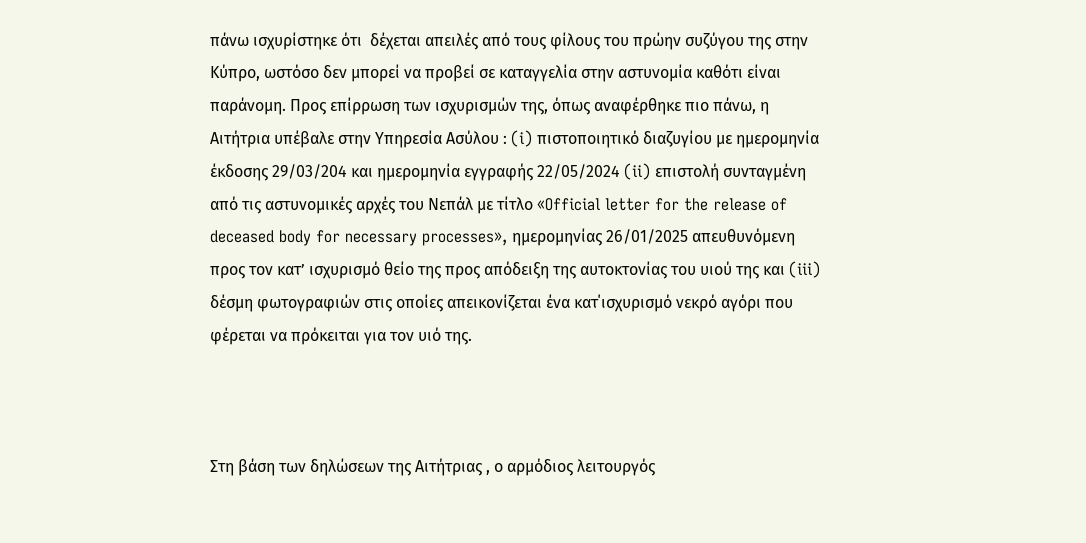πάνω ισχυρίστηκε ότι  δέχεται απειλές από τους φίλους του πρώην συζύγου της στην Κύπρο, ωστόσο δεν μπορεί να προβεί σε καταγγελία στην αστυνομία καθότι είναι παράνομη. Προς επίρρωση των ισχυρισμών της, όπως αναφέρθηκε πιο πάνω, η Αιτήτρια υπέβαλε στην Υπηρεσία Ασύλου : (i) πιστοποιητικό διαζυγίου με ημερομηνία έκδοσης 29/03/204 και ημερομηνία εγγραφής 22/05/2024 (ii) επιστολή συνταγμένη από τις αστυνομικές αρχές του Νεπάλ με τίτλο «Official letter for the release of deceased body for necessary processes», ημερομηνίας 26/01/2025 απευθυνόμενη προς τον κατ’ ισχυρισμό θείο της προς απόδειξη της αυτοκτονίας του υιού της και (iii) δέσμη φωτογραφιών στις οποίες απεικονίζεται ένα κατ΄ισχυρισμό νεκρό αγόρι που φέρεται να πρόκειται για τον υιό της.



Στη βάση των δηλώσεων της Αιτήτριας , ο αρμόδιος λειτουργός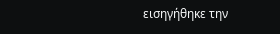εισηγήθηκε την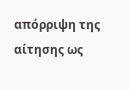απόρριψη της αίτησης ως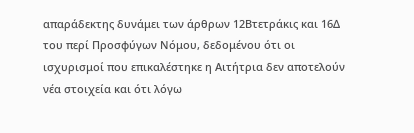απαράδεκτης δυνάμει των άρθρων 12Βτετράκις και 16Δ του περί Προσφύγων Νόμου, δεδομένου ότι οι ισχυρισμοί που επικαλέστηκε η Αιτήτρια δεν αποτελούν νέα στοιχεία και ότι λόγω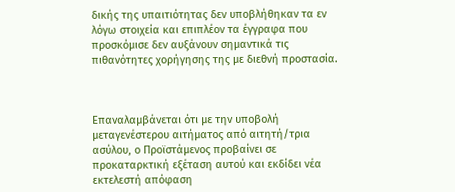δικής της υπαιτιότητας δεν υποβλήθηκαν τα εν λόγω στοιχεία και επιπλέον τα έγγραφα που προσκόμισε δεν αυξάνουν σημαντικά τις πιθανότητες χορήγησης της με διεθνή προστασία.



Επαναλαμβάνεται ότι με την υποβολή μεταγενέστερου αιτήματος από αιτητή/τρια ασύλου, ο Προϊστάμενος προβαίνει σε προκαταρκτική εξέταση αυτού και εκδίδει νέα εκτελεστή απόφαση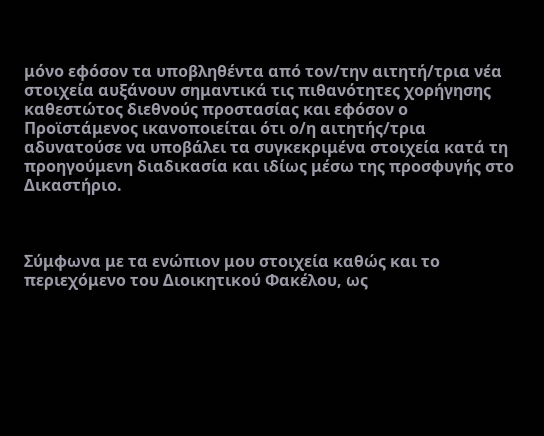μόνο εφόσον τα υποβληθέντα από τον/την αιτητή/τρια νέα στοιχεία αυξάνουν σημαντικά τις πιθανότητες χορήγησης καθεστώτος διεθνούς προστασίας και εφόσον ο Προϊστάμενος ικανοποιείται ότι ο/η αιτητής/τρια αδυνατούσε να υποβάλει τα συγκεκριμένα στοιχεία κατά τη προηγούμενη διαδικασία και ιδίως μέσω της προσφυγής στο Δικαστήριο.



Σύμφωνα με τα ενώπιον μου στοιχεία καθώς και το περιεχόμενο του Διοικητικού Φακέλου, ως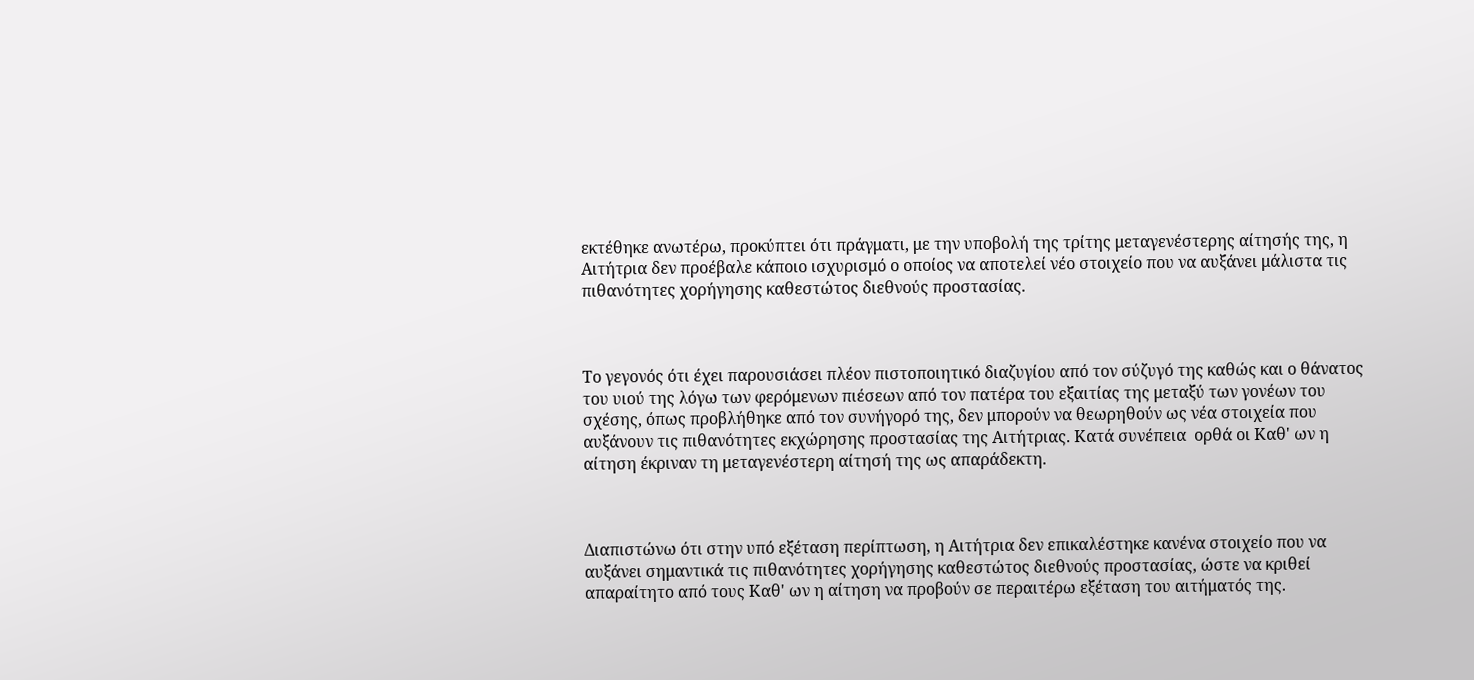εκτέθηκε ανωτέρω, προκύπτει ότι πράγματι, με την υποβολή της τρίτης μεταγενέστερης αίτησής της, η Αιτήτρια δεν προέβαλε κάποιο ισχυρισμό ο οποίος να αποτελεί νέο στοιχείο που να αυξάνει μάλιστα τις πιθανότητες χορήγησης καθεστώτος διεθνούς προστασίας.



Το γεγονός ότι έχει παρουσιάσει πλέον πιστοποιητικό διαζυγίου από τον σύζυγό της καθώς και ο θάνατος του υιού της λόγω των φερόμενων πιέσεων από τον πατέρα του εξαιτίας της μεταξύ των γονέων του σχέσης, όπως προβλήθηκε από τον συνήγορό της, δεν μπορούν να θεωρηθούν ως νέα στοιχεία που αυξάνουν τις πιθανότητες εκχώρησης προστασίας της Αιτήτριας. Κατά συνέπεια  ορθά οι Καθ' ων η αίτηση έκριναν τη μεταγενέστερη αίτησή της ως απαράδεκτη.



Διαπιστώνω ότι στην υπό εξέταση περίπτωση, η Αιτήτρια δεν επικαλέστηκε κανένα στοιχείο που να αυξάνει σημαντικά τις πιθανότητες χορήγησης καθεστώτος διεθνούς προστασίας, ώστε να κριθεί απαραίτητο από τους Καθ' ων η αίτηση να προβούν σε περαιτέρω εξέταση του αιτήματός της.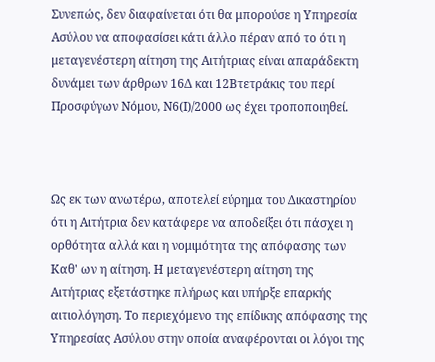Συνεπώς, δεν διαφαίνεται ότι θα μπορούσε η Υπηρεσία Ασύλου να αποφασίσει κάτι άλλο πέραν από το ότι η μεταγενέστερη αίτηση της Αιτήτριας είναι απαράδεκτη δυνάμει των άρθρων 16Δ και 12Βτετράκις του περί Προσφύγων Νόμου, Ν6(Ι)/2000 ως έχει τροποποιηθεί.



Ως εκ των ανωτέρω, αποτελεί εύρημα του Δικαστηρίου ότι η Αιτήτρια δεν κατάφερε να αποδείξει ότι πάσχει η ορθότητα αλλά και η νομιμότητα της απόφασης των Καθ' ων η αίτηση. Η μεταγενέστερη αίτηση της Αιτήτριας εξετάστηκε πλήρως και υπήρξε επαρκής αιτιολόγηση. Το περιεχόμενο της επίδικης απόφασης της Υπηρεσίας Ασύλου στην οποία αναφέρονται οι λόγοι της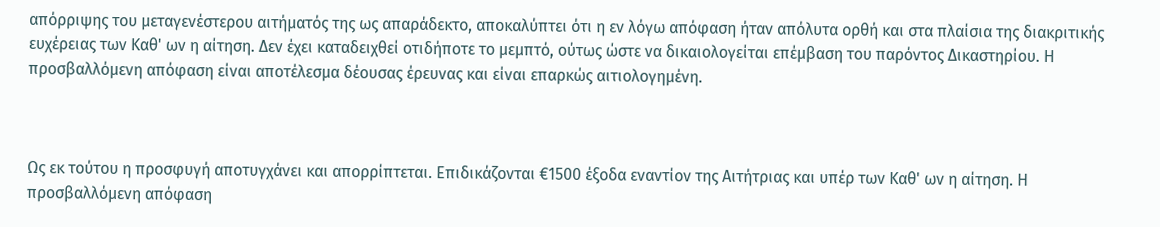απόρριψης του μεταγενέστερου αιτήματός της ως απαράδεκτο, αποκαλύπτει ότι η εν λόγω απόφαση ήταν απόλυτα ορθή και στα πλαίσια της διακριτικής ευχέρειας των Καθ' ων η αίτηση. Δεν έχει καταδειχθεί οτιδήποτε το μεμπτό, ούτως ώστε να δικαιολογείται επέμβαση του παρόντος Δικαστηρίου. Η προσβαλλόμενη απόφαση είναι αποτέλεσμα δέουσας έρευνας και είναι επαρκώς αιτιολογημένη.



Ως εκ τούτου η προσφυγή αποτυγχάνει και απορρίπτεται. Επιδικάζονται €1500 έξοδα εναντίον της Αιτήτριας και υπέρ των Καθ' ων η αίτηση. Η προσβαλλόμενη απόφαση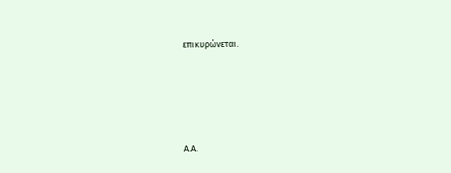επικυρώνεται.





Α.Α.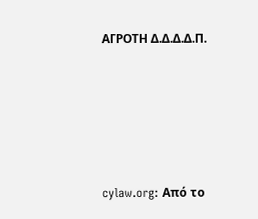ΑΓΡΟΤΗ Δ.Δ.Δ.Δ.Π.






cylaw.org: Από το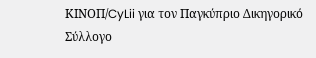ΚΙΝOΠ/CyLii για τον Παγκύπριο Δικηγορικό Σύλλογο